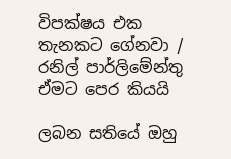විපක්ෂය එක තැනකට ගේනවා / රනිල් පාර්ලිමේන්තු ඒමට පෙර කියයි

ලබන සතියේ ඔහු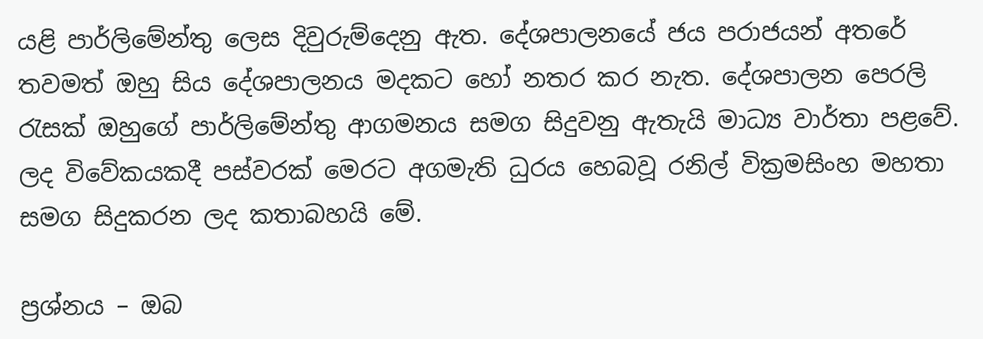යළි පාර්ලිමේන්තු ලෙස දිවුරුම්දෙනු ඇත. දේශපාලනයේ ජය පරාජයන් අතරේ තවමත් ඔහු සිය දේශපාලනය මදකට හෝ නතර කර නැත. දේශපාලන පෙරලි රැසක් ඔහුගේ පාර්ලිමේන්තු ආගමනය සමග සිදුවනු ඇතැයි මාධ්‍ය වාර්තා පළවේ. ලද විවේකයකදී පස්වරක් මෙරට අගමැති ධුරය හෙබවූ රනිල් වික්‍රමසිංහ මහතා සමග සිදුකරන ලද කතාබහයි මේ.

ප්‍රශ්නය – ඔබ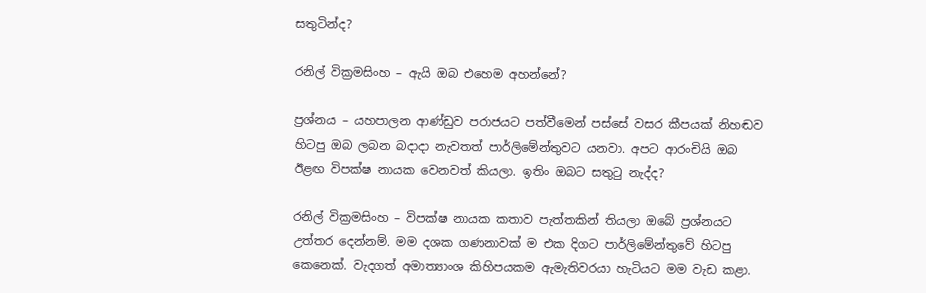සතුටින්ද?

රනිල් වික්‍රමසිංහ – ඇයි ඔබ එහෙම අහන්නේ?

ප්‍රශ්නය – යහපාලන ආණ්ඩුව පරාජයට පත්වීමෙන් පස්සේ වසර කීපයක් නිහඬව හිටපු ඔබ ලබන බදාදා නැවතත් පාර්ලිමේන්තුවට යනවා. අපට ආරංචියි ඔබ ඊළඟ විපක්ෂ නායක වෙනවත් කියලා. ඉතිං ඔබට සතුටු නැද්ද?

රනිල් වික්‍රමසිංහ – විපක්ෂ නායක කතාව පැත්තකින් තියලා ඔබේ ප්‍රශ්නයට උත්තර දෙන්නම්. මම දශක ගණනාවක් ම එක දිගට පාර්ලිමේන්තුවේ හිටපු කෙනෙක්. වැදගත් අමාත්‍යාංශ කිහිපයකම ඇමැතිවරයා හැටියට මම වැඩ කළා.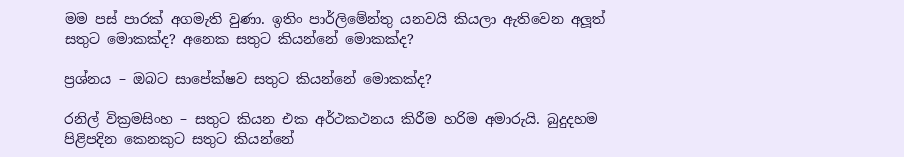මම පස් පාරක් අගමැති වුණා. ඉතිං පාර්ලිමේන්තු යනවයි කියලා ඇතිවෙන අලූත් සතුට මොකක්ද? අනෙක සතුට කියන්නේ මොකක්ද?

ප්‍රශ්නය – ඔබට සාපේක්ෂව සතුට කියන්නේ මොකක්ද?

රනිල් වික්‍රමසිංහ – සතුට කියන එක අර්ථකථනය කිරීම හරිම අමාරුයි. බුදුදහම පිළිපදින කෙනකුට සතුට කියන්නේ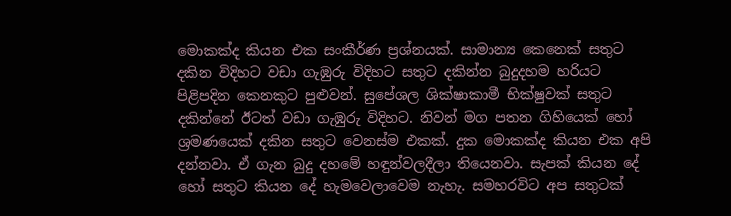මොකක්ද කියන එක සංකීර්ණ ප්‍රශ්නයක්. සාමාන්‍ය කෙනෙක් සතුට දකින විදිහට වඩා ගැඹුරු විදිහට සතුට දකින්න බුදුදහම හරියට පිළිපදින කෙනකුට පුළුවන්. සුපේශල ශික්ෂාකාමී භික්ෂුවක් සතුට දකින්නේ ඊටත් වඩා ගැඹුරු විදිහට. නිවන් මග පතන ගිහියෙක් හෝ ශ්‍රමණයෙක් දකින සතුට වෙනස්ම එකක්. දුක මොකක්ද කියන එක අපි දන්නවා. ඒ ගැන බුදු දහමේ හඳුන්වලදීලා තියෙනවා. සැපක් කියන දේ හෝ සතුට කියන දේ හැමවෙලාවෙම නැහැ. සමහරවිට අප සතුටක්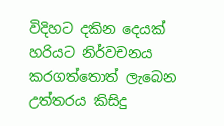විදිහට දකින දෙයක් හරියට නිර්වචනය කරගත්තොත් ලැබෙන උත්තරය කිසිදු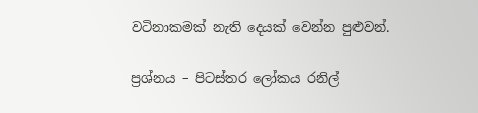වටිනාකමක් නැති දෙයක් වෙන්න පුළුවන්.

ප්‍රශ්නය – පිටස්තර ලෝකය රනිල්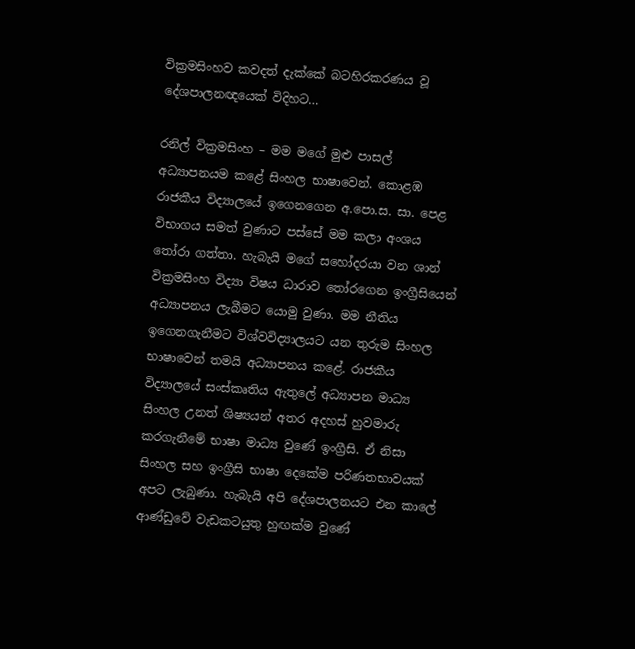වික්‍රමසිංහව කවදත් දැක්කේ බටහිරකරණය වූ දේශපාලනඥයෙක් විදිහට…

රනිල් වික්‍රමසිංහ – මම මගේ මුළු පාසල් අධ්‍යාපනයම කළේ සිංහල භාෂාවෙන්. කොළඹ රාජකීය විද්‍යාලයේ ඉගෙනගෙන අ.පො.ස. සා. පෙළ විභාගය සමත් වුණාට පස්සේ මම කලා අංශය තෝරා ගත්තා. හැබැයි මගේ සහෝදරයා වන ශාන් වික්‍රමසිංහ විද්‍යා විෂය ධාරාව තෝරගෙන ඉංග්‍රීසියෙන් අධ්‍යාපනය ලැබීමට යොමු වුණා. මම නීතිය ඉගෙනගැනීමට විශ්වවිද්‍යාලයට යන තුරුම සිංහල භාෂාවෙන් තමයි අධ්‍යාපනය කළේ. රාජකීය විද්‍යාලයේ සංස්කෘතිය ඇතුලේ අධ්‍යාපන මාධ්‍ය සිංහල උනත් ශිෂ්‍යයන් අතර අදහස් හුවමාරු කරගැනීමේ භාෂා මාධ්‍ය වුණේ ඉංග්‍රීසි. ඒ නිසා සිංහල සහ ඉංග්‍රීසි භාෂා දෙකේම පරිණතභාවයක් අපට ලැබුණා. හැබැයි අපි දේශපාලනයට එන කාලේ ආණ්ඩුවේ වැඩකටයුතු හුඟක්ම වුණේ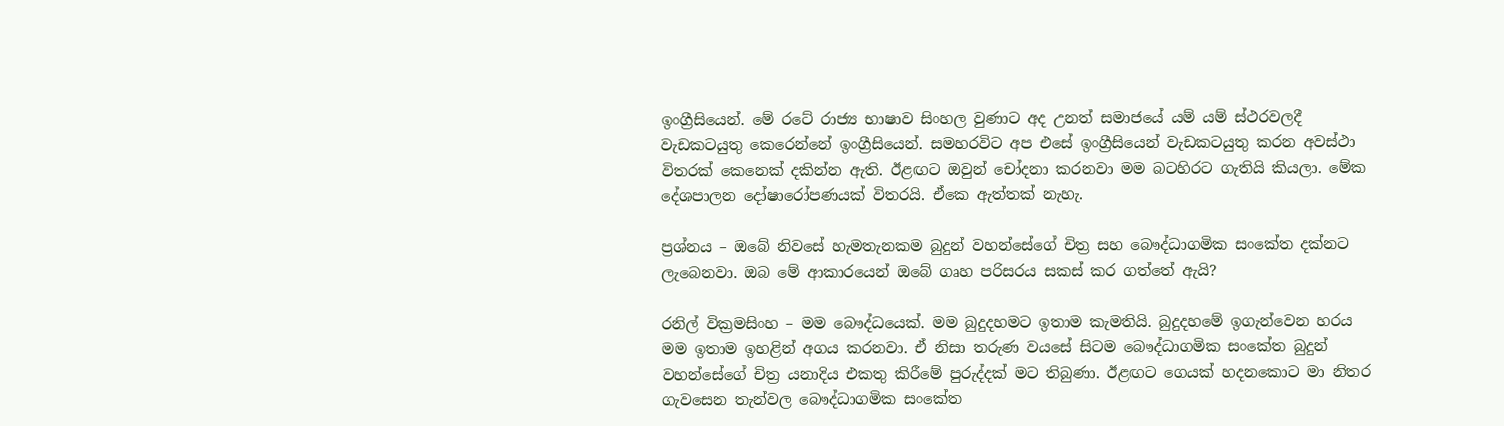ඉංග්‍රීසියෙන්. මේ රටේ රාජ්‍ය භාෂාව සිංහල වුණාට අද උනත් සමාජයේ යම් යම් ස්ථරවලදී වැඩකටයුතු කෙරෙන්නේ ඉංග්‍රීසියෙන්. සමහරවිට අප එසේ ඉංග්‍රීසියෙන් වැඩකටයුතු කරන අවස්ථා විතරක් කෙනෙක් දකින්න ඇති. ඊළඟට ඔවුන් චෝදනා කරනවා මම බටහිරට ගැතියි කියලා. මේක දේශපාලන දෝෂාරෝපණයක් විතරයි. ඒකෙ ඇත්තක් නැහැ.

ප්‍රශ්නය – ඔබේ නිවසේ හැමතැනකම බුදුන් වහන්සේගේ චිත්‍ර සහ බෞද්ධාගමික සංකේත දක්නට ලැබෙනවා. ඔබ මේ ආකාරයෙන් ඔබේ ගෘහ පරිසරය සකස් කර ගත්තේ ඇයි?

රනිල් වික්‍රමසිංහ – මම බෞද්ධයෙක්. මම බුදුදහමට ඉතාම කැමතියි. බුදුදහමේ ඉගැන්වෙන හරය මම ඉතාම ඉහළින් අගය කරනවා. ඒ නිසා තරුණ වයසේ සිටම බෞද්ධාගමික සංකේත බුදුන් වහන්සේගේ චිත්‍ර යනාදිය එකතු කිරීමේ පුරුද්දක් මට තිබුණා. ඊළඟට ගෙයක් හදනකොට මා නිතර ගැවසෙන තැන්වල බෞද්ධාගමික සංකේත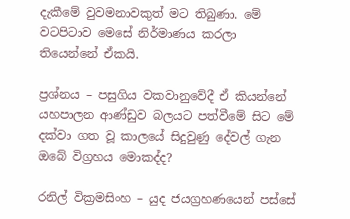දැකීමේ වුවමනාවකුත් මට තිබුණා. මේ වටපිටාව මෙසේ නිර්මාණය කරලා තියෙන්නේ ඒකයි.

ප්‍රශ්නය – පසුගිය වකවානුවේදී ඒ කියන්නේ යහපාලන ආණ්ඩුව බලයට පත්වීමේ සිට මේ දක්වා ගත වූ කාලයේ සිදුවුණු දේවල් ගැන ඔබේ විග්‍රහය මොකද්ද?

රනිල් වික්‍රමසිංහ – යුද ජයග්‍රහණයෙන් පස්සේ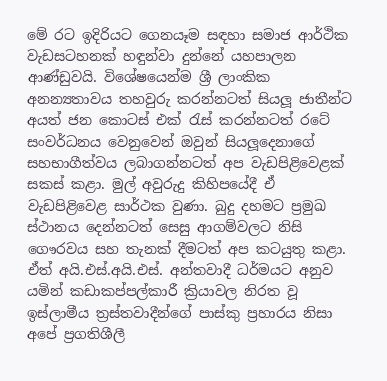මේ රට ඉදිරියට ගෙනයෑම සඳහා සමාජ ආර්ථික වැඩසටහනක් හඳුන්වා දුන්නේ යහපාලන ආණ්ඩුවයි. විශේෂයෙන්ම ශ්‍රී ලාංකික අනන්‍යතාවය තහවුරු කරන්නටත් සියලූ ජාතීන්ට අයත් ජන කොටස් එක් රැස් කරන්නටත් රටේ සංවර්ධනය වෙනුවෙන් ඔවුන් සියලූදෙනාගේ සහභාගීත්වය ලබාගන්නටත් අප වැඩපිළිවෙළක් සකස් කළා. මුල් අවුරුදු කිහිපයේදී ඒ වැඩපිළිවෙළ සාර්ථක වුණා. බුදු දහමට ප්‍රමුඛ ස්ථානය දෙන්නටත් සෙසු ආගම්වලට නිසි ගෞරවය සහ තැනක් දීමටත් අප කටයුතු කළා. ඒත් අයි.එස්.අයි.එස්. අන්තවාදී ධර්මයට අනුව යමින් කඩාකප්පල්කාරී ක්‍රියාවල නිරත වූ ඉස්ලාමීය ත්‍රස්තවාදීන්ගේ පාස්කු ප්‍රහාරය නිසා අපේ ප්‍රගතිශීලී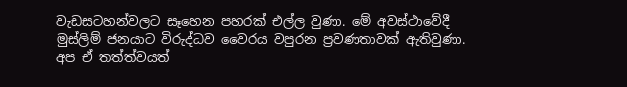වැඩසටහන්වලට සෑහෙන පහරක් එල්ල වුණා. මේ අවස්ථාවේදී මුස්ලිම් ජනයාට විරුද්ධව වෛරය වපුරන ප්‍රවණතාවක් ඇතිවුණා. අප ඒ තත්ත්වයත්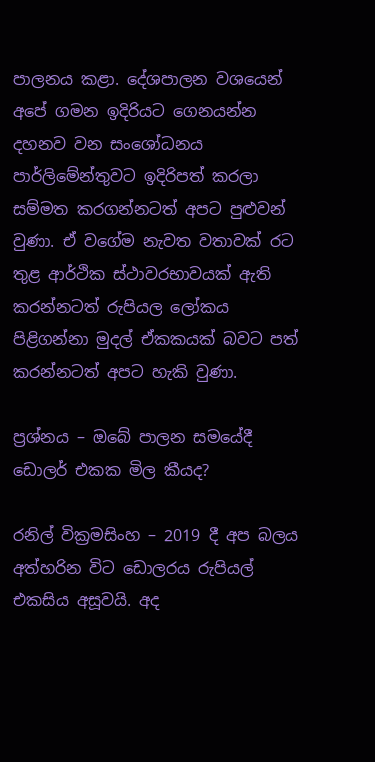පාලනය කළා. දේශපාලන වශයෙන් අපේ ගමන ඉදිරියට ගෙනයන්න දහනව වන සංශෝධනය පාර්ලිමේන්තුවට ඉදිරිපත් කරලා සම්මත කරගන්නටත් අපට පුළුවන් වුණා. ඒ වගේම නැවත වතාවක් රට තුළ ආර්ථික ස්ථාවරභාවයක් ඇති කරන්නටත් රුපියල ලෝකය පිළිගන්නා මුදල් ඒකකයක් බවට පත් කරන්නටත් අපට හැකි වුණා.

ප්‍රශ්නය – ඔබේ පාලන සමයේදී ඩොලර් එකක මිල කීයද?

රනිල් වික්‍රමසිංහ – 2019 දී අප බලය අත්හරින විට ඩොලරය රුපියල් එකසිය අසූවයි. අද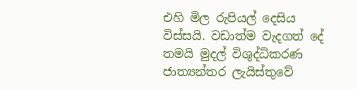එහි මිල රුපියල් දෙසිය විස්සයි. වඩාත්ම වැදගත් දේ තමයි මුදල් විශුද්ධිකරණ ජාත්‍යන්තර ලැයිස්තුවේ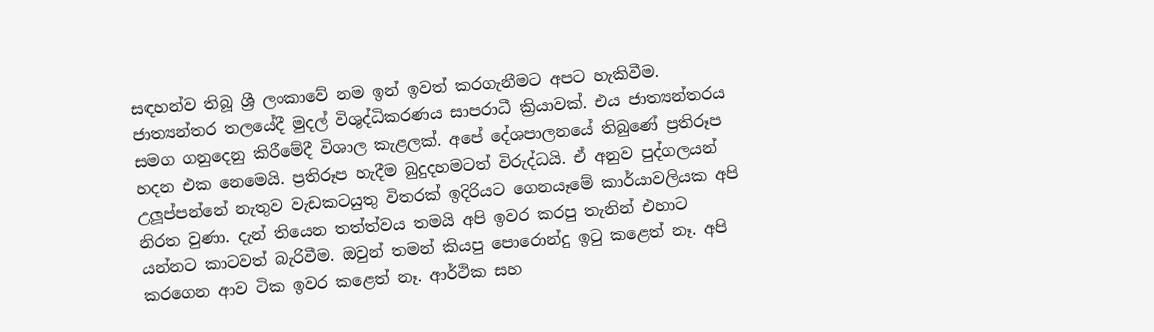සඳහන්ව තිබූ ශ්‍රී ලංකාවේ නම ඉන් ඉවත් කරගැනීමට අපට හැකිවීම. ජාත්‍යන්තර තලයේදී මුදල් විශුද්ධිකරණය සාපරාධී ක්‍රියාවක්. එය ජාත්‍යන්තරය සමග ගනුදෙනු කිරීමේදී විශාල කැළලක්. අපේ දේශපාලනයේ තිබුණේ ප්‍රතිරූප හදන එක නෙමෙයි. ප්‍රතිරූප හැදීම බුදුදහමටත් විරුද්ධයි. ඒ අනුව පුද්ගලයන් උලූප්පන්නේ නැතුව වැඩකටයුතු විතරක් ඉදිරියට ගෙනයෑමේ කාර්යාවලියක අපි නිරත වුණා. දැන් තියෙන තත්ත්වය තමයි අපි ඉවර කරපු තැනින් එහාට යන්නට කාටවත් බැරිවීම. ඔවුන් තමන් කියපු පොරොන්දු ඉටු කළෙත් නෑ. අපි කරගෙන ආව ටික ඉවර කළෙත් නෑ. ආර්ථික සහ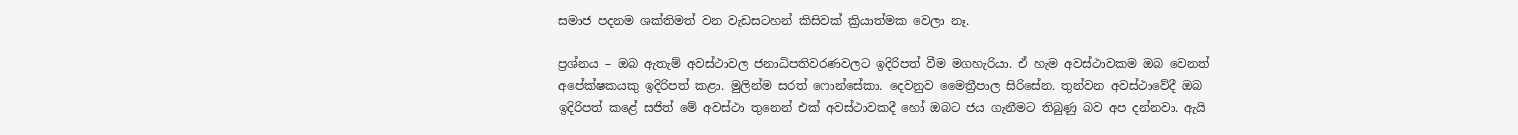සමාජ පදනම ශක්තිමත් වන වැඩසටහන් කිසිවක් ක්‍රියාත්මක වෙලා නෑ.

ප්‍රශ්නය – ඔබ ඇතැම් අවස්ථාවල ජනාධිපතිවරණවලට ඉදිරිපත් වීම මගහැරියා. ඒ හැම අවස්ථාවකම ඔබ වෙනත් අපේක්ෂකයකු ඉදිරිපත් කළා. මුලින්ම සරත් ෆොන්සේකා. දෙවනුව මෛත්‍රීපාල සිරිසේන. තුන්වන අවස්ථාවේදී ඔබ ඉදිරිපත් කළේ සජිත් මේ අවස්ථා තුනෙන් එක් අවස්ථාවකදී හෝ ඔබට ජය ගැනීමට තිබුණු බව අප දන්නවා. ඇයි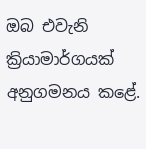ඔබ එවැනි ක්‍රියාමාර්ගයක් අනුගමනය කළේ.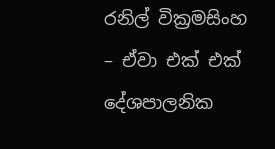රනිල් වික්‍රමසිංහ – ඒවා එක් එක් දේශපාලනික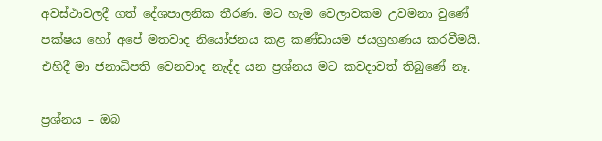අවස්ථාවලදී ගත් දේශපාලනික තීරණ. මට හැම වෙලාවකම උවමනා වුණේ පක්ෂය හෝ අපේ මතවාද නියෝජනය කළ කණ්ඩායම ජයග්‍රහණය කරවීමයි. එහිදී මා ජනාධිපති වෙනවාද නැද්ද යන ප්‍රශ්නය මට කවදාවත් තිබුණේ නෑ.

ප්‍රශ්නය – ඔබ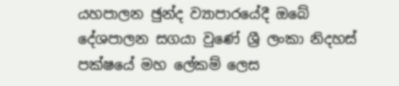යහපාලන ඡුන්ද ව්‍යාපාරයේදී ඔබේ දේශපාලන සගයා වුණේ ශ්‍රී ලංකා නිදහස් පක්ෂයේ මහ ලේකම් ලෙස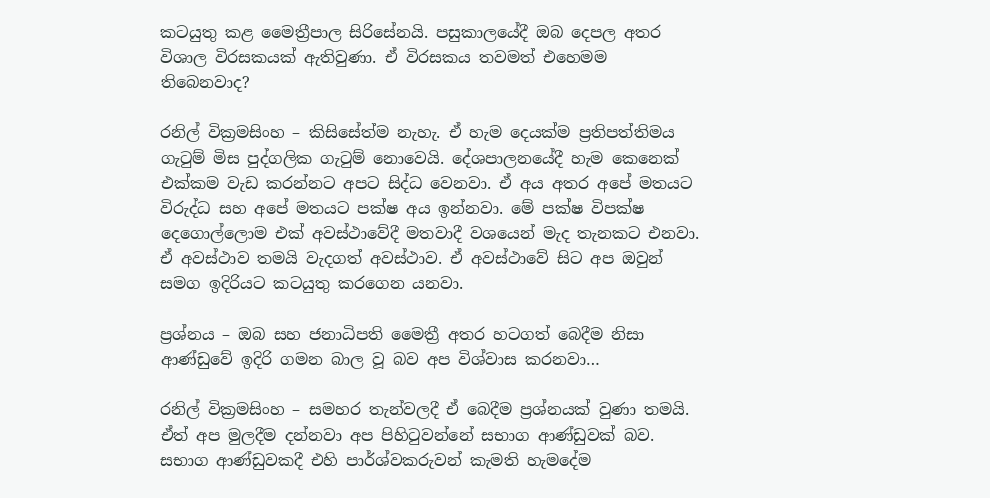කටයුතු කළ මෛත්‍රීපාල සිරිසේනයි. පසුකාලයේදී ඔබ දෙපල අතර විශාල විරසකයක් ඇතිවුණා. ඒ විරසකය තවමත් එහෙමම තිබෙනවාද?

රනිල් වික්‍රමසිංහ – කිසිසේත්ම නැහැ. ඒ හැම දෙයක්ම ප්‍රතිපත්තිමය ගැටුම් මිස පුද්ගලික ගැටුම් නොවෙයි. දේශපාලනයේදී හැම කෙනෙක් එක්කම වැඩ කරන්නට අපට සිද්ධ වෙනවා. ඒ අය අතර අපේ මතයට විරුද්ධ සහ අපේ මතයට පක්ෂ අය ඉන්නවා. මේ පක්ෂ විපක්ෂ දෙගොල්ලොම එක් අවස්ථාවේදී මතවාදී වශයෙන් මැද තැනකට එනවා. ඒ අවස්ථාව තමයි වැදගත් අවස්ථාව. ඒ අවස්ථාවේ සිට අප ඔවුන් සමග ඉදිරියට කටයුතු කරගෙන යනවා.

ප්‍රශ්නය – ඔබ සහ ජනාධිපති මෛත්‍රී අතර හටගත් බෙදීම නිසා ආණ්ඩුවේ ඉදිරි ගමන බාල වූ බව අප විශ්වාස කරනවා…

රනිල් වික්‍රමසිංහ – සමහර තැන්වලදී ඒ බෙදීම ප්‍රශ්නයක් වුණා තමයි. ඒත් අප මුලදීම දන්නවා අප පිහිටුවන්නේ සභාග ආණ්ඩුවක් බව. සභාග ආණ්ඩුවකදී එහි පාර්ශ්වකරුවන් කැමති හැමදේම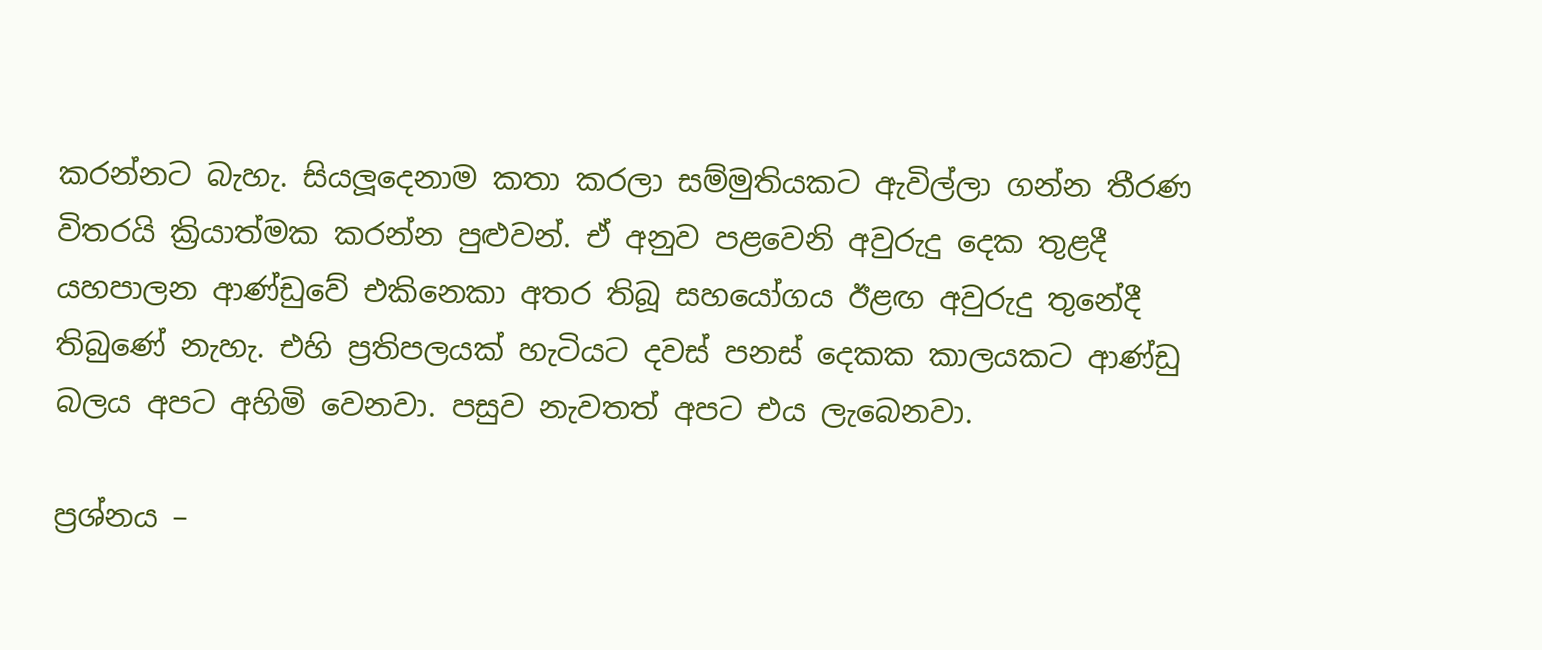කරන්නට බැහැ. සියලූදෙනාම කතා කරලා සම්මුතියකට ඇවිල්ලා ගන්න තීරණ විතරයි ක්‍රියාත්මක කරන්න පුළුවන්. ඒ අනුව පළවෙනි අවුරුදු දෙක තුළදී යහපාලන ආණ්ඩුවේ එකිනෙකා අතර තිබූ සහයෝගය ඊළඟ අවුරුදු තුනේදී තිබුණේ නැහැ. එහි ප්‍රතිපලයක් හැටියට දවස් පනස් දෙකක කාලයකට ආණ්ඩු බලය අපට අහිමි වෙනවා. පසුව නැවතත් අපට එය ලැබෙනවා.

ප්‍රශ්නය –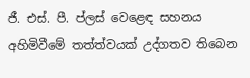ජී. එස්. පී. ප්ලස් වෙළෙඳ සහනය අහිමිවීමේ තත්ත්වයක් උද්ගතව තිබෙන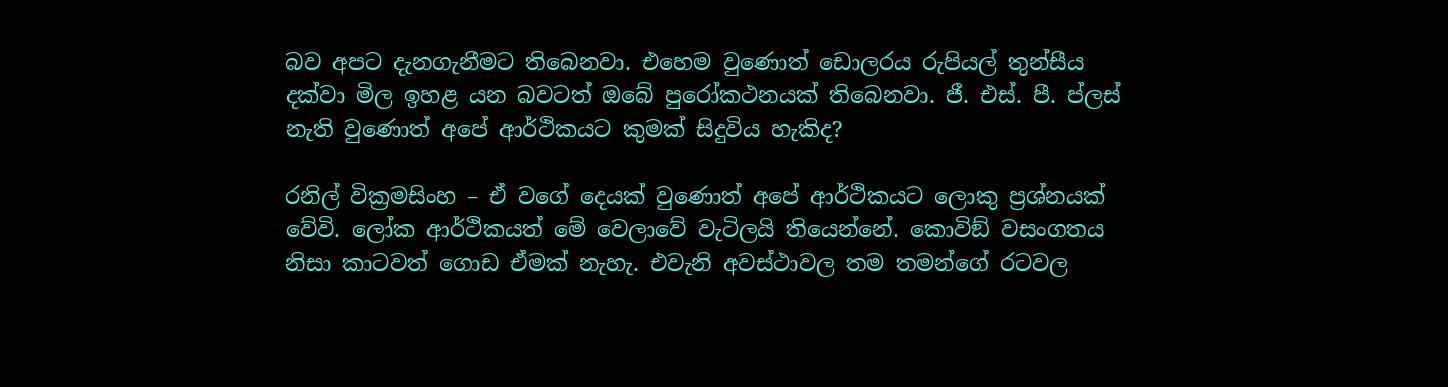බව අපට දැනගැනීමට තිබෙනවා. එහෙම වුණොත් ඩොලරය රුපියල් තුන්සීය දක්වා මිල ඉහළ යන බවටත් ඔබේ පුරෝකථනයක් තිබෙනවා. ජී. එස්. පී. ප්ලස් නැති වුණොත් අපේ ආර්ථිකයට කුමක් සිදුවිය හැකිද?

රනිල් වික්‍රමසිංහ – ඒ වගේ දෙයක් වුණොත් අපේ ආර්ථිකයට ලොකු ප්‍රශ්නයක් වේවි. ලෝක ආර්ථිකයත් මේ වෙලාවේ වැටිලයි තියෙන්නේ. කොවිඞ් වසංගතය නිසා කාටවත් ගොඩ ඒමක් නැහැ. එවැනි අවස්ථාවල තම තමන්ගේ රටවල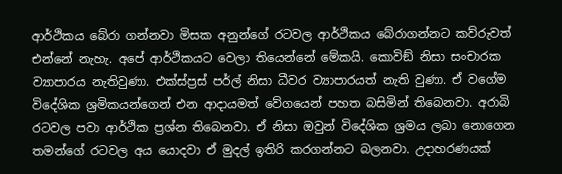ආර්ථිකය බේරා ගන්නවා මිසක අනුන්ගේ රටවල ආර්ථිකය බේරාගන්නට කව්රුවත් එන්නේ නැහැ. අපේ ආර්ථිකයට වෙලා තියෙන්නේ මේකයි. කොවිඞ් නිසා සංචාරක ව්‍යාපාරය නැතිවුණා. එක්ස්ප්‍රස් පර්ල් නිසා ධීවර ව්‍යාපාරයත් නැති වුණා. ඒ වගේම විදේශික ශ්‍රමිකයන්ගෙන් එන ආදායමත් වේගයෙන් පහත බසිමින් තිබෙනවා. අරාබි රටවල පවා ආර්ථික ප්‍රශ්න තිබෙනවා. ඒ නිසා ඔවුන් විදේශික ශ්‍රමය ලබා නොගෙන තමන්ගේ රටවල අය යොදවා ඒ මුදල් ඉතිරි කරගන්නට බලනවා. උදාහරණයක්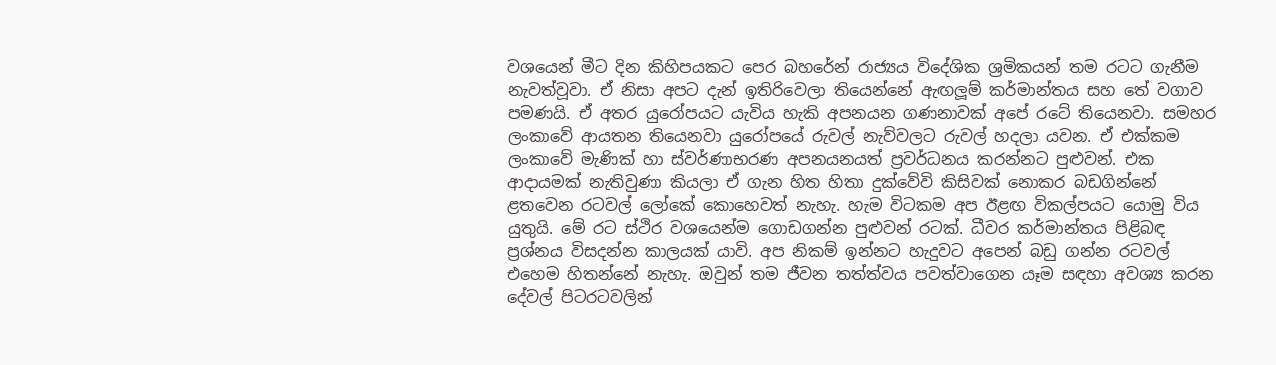වශයෙන් මීට දින කිහිපයකට පෙර බහරේන් රාජ්‍යය විදේශික ශ්‍රමිකයන් තම රටට ගැනීම නැවත්වූවා. ඒ නිසා අපට දැන් ඉතිරිවෙලා තියෙන්නේ ඇඟලූම් කර්මාන්තය සහ තේ වගාව පමණයි. ඒ අතර යුරෝපයට යැවිය හැකි අපනයන ගණනාවක් අපේ රටේ තියෙනවා. සමහර ලංකාවේ ආයතන තියෙනවා යුරෝපයේ රුවල් නැව්වලට රුවල් හදලා යවන. ඒ එක්කම ලංකාවේ මැණික් හා ස්වර්ණාභරණ අපනයනයත් ප්‍රවර්ධනය කරන්නට පුළුවන්. එක ආදායමක් නැතිවුණා කියලා ඒ ගැන හිත හිතා දුක්වේවි කිසිවක් නොකර බඩගින්නේ ළතවෙන රටවල් ලෝකේ කොහෙවත් නැහැ. හැම විටකම අප ඊළඟ විකල්පයට යොමු විය යුතුයි. මේ රට ස්ථිර වශයෙන්ම ගොඩගන්න පුළුවන් රටක්. ධීවර කර්මාන්තය පිළිබඳ ප්‍රශ්නය විසදන්න කාලයක් යාවි. අප නිකම් ඉන්නට හැදුවට අපෙන් බඩු ගන්න රටවල් එහෙම හිතන්නේ නැහැ. ඔවුන් තම ජීවන තත්ත්වය පවත්වාගෙන යෑම සඳහා අවශ්‍ය කරන දේවල් පිටරටවලින්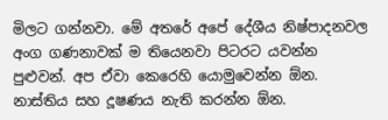මිලට ගන්නවා. මේ අතරේ අපේ දේශීය නිෂ්පාදනවල අංග ගණනාවක් ම තියෙනවා පිටරට යවන්න පුළුවන්. අප ඒවා කෙරෙහි යොමුවෙන්න ඕන. නාස්තිය සහ දූෂණය නැති කරන්න ඕන.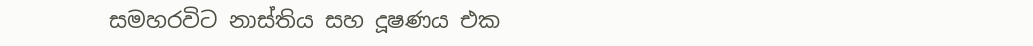සමහරවිට නාස්තිය සහ දූෂණය එක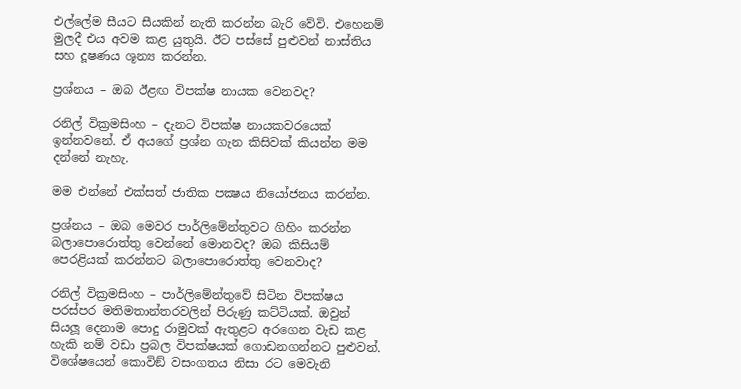එල්ලේම සීයට සීයකින් නැති කරන්න බැරි වේවි. එහෙනම් මුලදී එය අවම කළ යුතුයි. ඊට පස්සේ පුළුවන් නාස්තිය සහ දූෂණය ශූන්‍ය කරන්න.

ප්‍රශ්නය – ඔබ ඊළඟ විපක්ෂ නායක වෙනවද?

රනිල් වික්‍රමසිංහ – දැනට විපක්ෂ නායකවරයෙක් ඉන්නවනේ. ඒ අයගේ ප්‍රශ්න ගැන කිසිවක් කියන්න මම දන්නේ නැහැ.

මම එන්නේ එක්සත් ජාතික පක්‍ෂය නියෝජනය කරන්න.

ප්‍රශ්නය – ඔබ මෙවර පාර්ලිමේන්තුවට ගිහිං කරන්න බලාපොරොත්තු වෙන්නේ මොනවද? ඔබ කිසියම් පෙරළියක් කරන්නට බලාපොරොත්තු වෙනවාද?

රනිල් වික්‍රමසිංහ – පාර්ලිමේන්තුවේ සිටින විපක්ෂය පරස්පර මතිමතාන්තරවලින් පිරුණු කට්ටියක්. ඔවුන් සියලූ දෙනාම පොදු රාමුවක් ඇතුළට අරගෙන වැඩ කළ හැකි නම් වඩා ප්‍රබල විපක්ෂයක් ගොඩනගන්නට පුළුවන්. විශේෂයෙන් කොවිඞ් වසංගතය නිසා රට මෙවැනි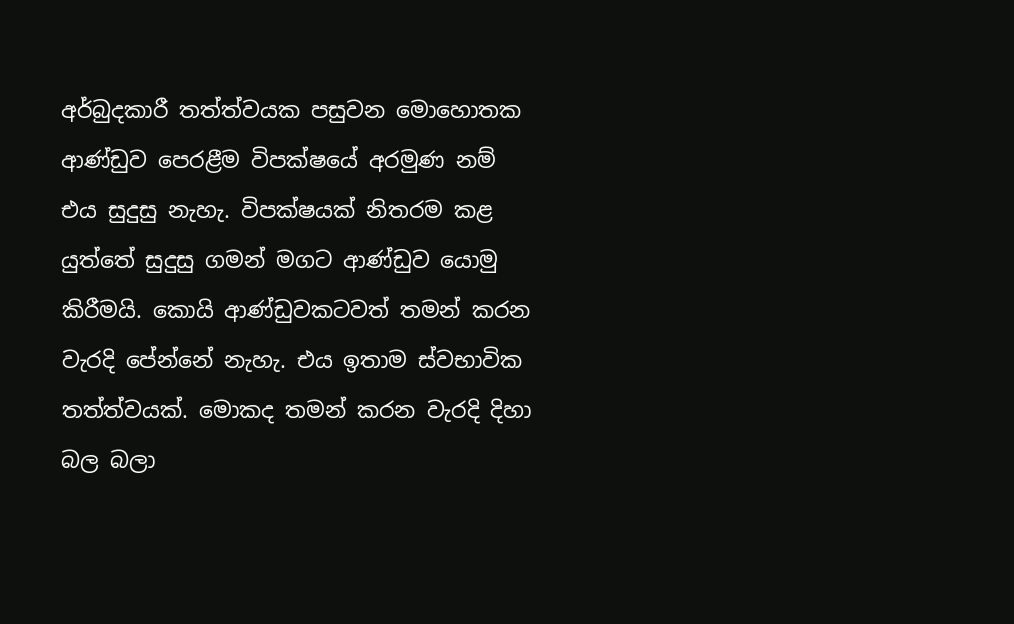අර්බුදකාරී තත්ත්වයක පසුවන මොහොතක ආණ්ඩුව පෙරළීම විපක්ෂයේ අරමුණ නම් එය සුදුසු නැහැ. විපක්ෂයක් නිතරම කළ යුත්තේ සුදුසු ගමන් මගට ආණ්ඩුව යොමු කිරීමයි. කොයි ආණ්ඩුවකටවත් තමන් කරන වැරදි පේන්නේ නැහැ. එය ඉතාම ස්වභාවික තත්ත්වයක්. මොකද තමන් කරන වැරදි දිහා බල බලා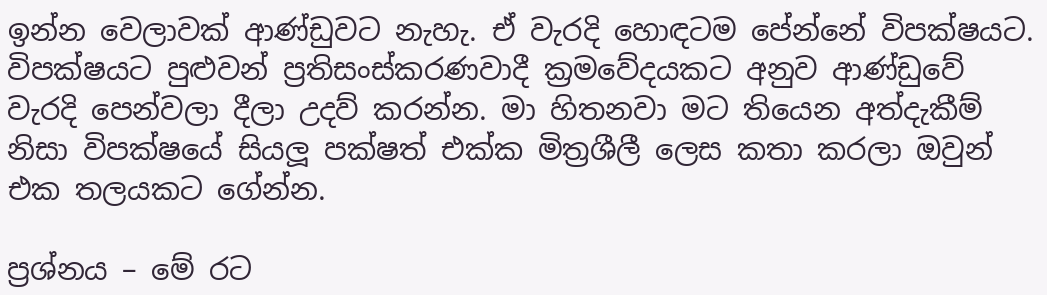ඉන්න වෙලාවක් ආණ්ඩුවට නැහැ. ඒ වැරදි හොඳටම පේන්නේ විපක්ෂයට. විපක්ෂයට පුළුවන් ප්‍රතිසංස්කරණවාදී ක්‍රමවේදයකට අනුව ආණ්ඩුවේ වැරදි පෙන්වලා දීලා උදව් කරන්න. මා හිතනවා මට තියෙන අත්දැකීම් නිසා විපක්ෂයේ සියලූ පක්ෂත් එක්ක මිත්‍රශීලී ලෙස කතා කරලා ඔවුන් එක තලයකට ගේන්න.

ප්‍රශ්නය – මේ රට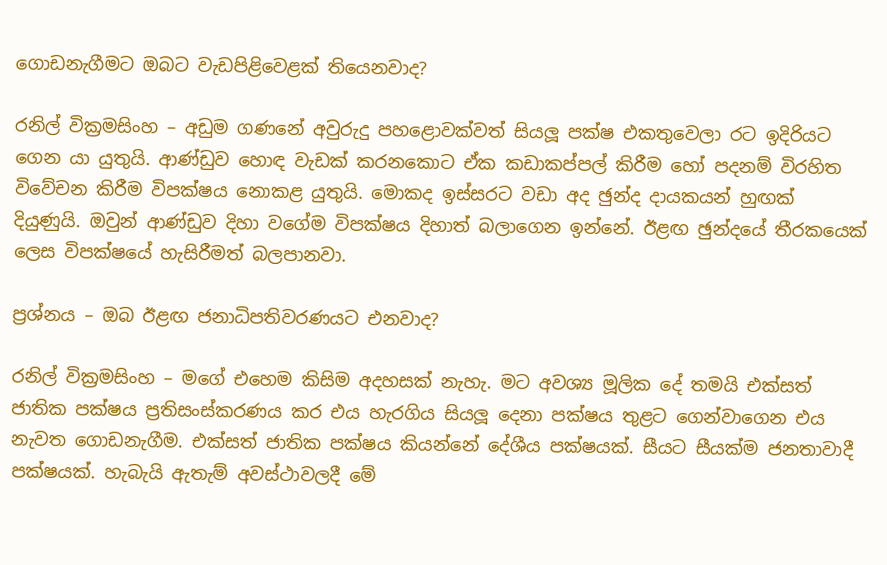ගොඩනැගීමට ඔබට වැඩපිළිවෙළක් තියෙනවාද?

රනිල් වික්‍රමසිංහ – අඩුම ගණනේ අවුරුදු පහළොවක්වත් සියලූ පක්ෂ එකතුවෙලා රට ඉදිරියට ගෙන යා යුතුයි. ආණ්ඩුව හොඳ වැඩක් කරනකොට ඒක කඩාකප්පල් කිරීම හෝ පදනම් විරහිත විවේචන කිරීම විපක්ෂය නොකළ යුතුයි. මොකද ඉස්සරට වඩා අද ඡුන්ද දායකයන් හුඟක් දියුණුයි. ඔවුන් ආණ්ඩුව දිහා වගේම විපක්ෂය දිහාත් බලාගෙන ඉන්නේ. ඊළඟ ඡුන්දයේ තීරකයෙක් ලෙස විපක්ෂයේ හැසිරීමත් බලපානවා.

ප්‍රශ්නය – ඔබ ඊළඟ ජනාධිපතිවරණයට එනවාද?

රනිල් වික්‍රමසිංහ – මගේ එහෙම කිසිම අදහසක් නැහැ. මට අවශ්‍ය මූලික දේ තමයි එක්සත් ජාතික පක්ෂය ප්‍රතිසංස්කරණය කර එය හැරගිය සියලූ දෙනා පක්ෂය තුළට ගෙන්වාගෙන එය නැවත ගොඩනැගීම. එක්සත් ජාතික පක්ෂය කියන්නේ දේශීය පක්ෂයක්. සීයට සීයක්ම ජනතාවාදී පක්ෂයක්. හැබැයි ඇතැම් අවස්ථාවලදී මේ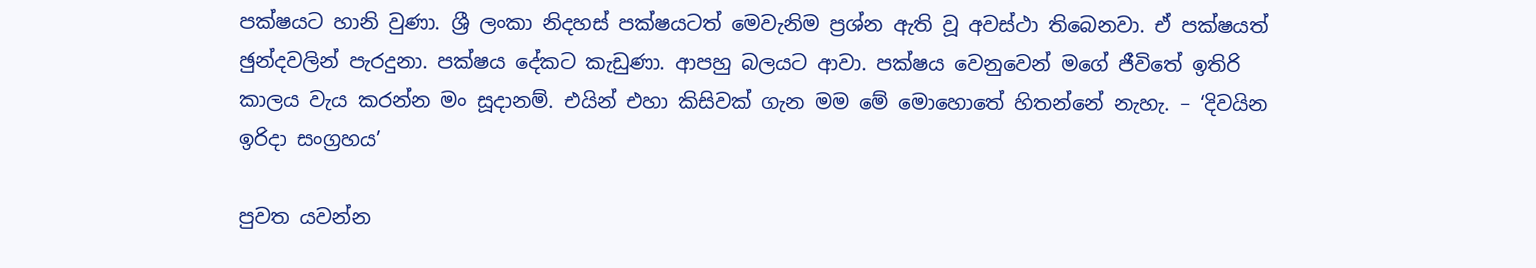පක්ෂයට හානි වුණා. ශ්‍රී ලංකා නිදහස් පක්ෂයටත් මෙවැනිම ප්‍රශ්න ඇති වූ අවස්ථා තිබෙනවා. ඒ පක්ෂයත් ඡුන්දවලින් පැරදුනා. පක්ෂය දේකට කැඩුණා. ආපහු බලයට ආවා. පක්ෂය වෙනුවෙන් මගේ ජීවිතේ ඉතිරි කාලය වැය කරන්න මං සූදානම්. එයින් එහා කිසිවක් ගැන මම මේ මොහොතේ හිතන්නේ නැහැ. – ‘දිවයින ඉරිදා සංග්‍රහය’

පුවත යවන්න